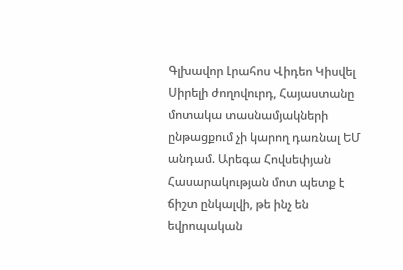Գլխավոր Լրահոս Վիդեո Կիսվել
Սիրելի ժողովուրդ, Հայաստանը մոտակա տասնամյակների ընթացքում չի կարող դառնալ ԵՄ անդամ. Արեգա Հովսեփյան Հասարակության մոտ պետք է ճիշտ ընկալվի, թե ինչ են եվրոպական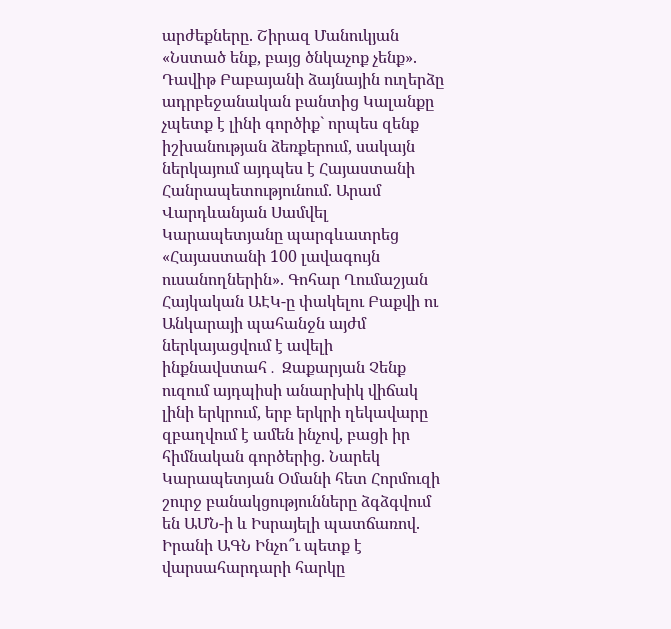արժեքները. Շիրազ Մանուկյան «Նստած ենք, բայց ծնկաչոք չենք». Դավիթ Բաբայանի ձայնային ուղերձը ադրբեջանական բանտից Կալանքը չպետք է լինի գործիք` որպես զենք իշխանության ձեռքերում, սակայն ներկայում այդպես է Հայաստանի Հանրապետությունում. Արամ Վարդևանյան Սամվել Կարապետյանը պարգևատրեց «Հայաստանի 100 լավագույն ուսանողներին». Գոհար Ղումաշյան Հայկական ԱԷԿ-ը փակելու Բաքվի ու Անկարայի պահանջն այժմ ներկայացվում է ավելի ինքնավստահ․ Զաքարյան Չենք ուզում այդպիսի անարխիկ վիճակ լինի երկրում, երբ երկրի ղեկավարը զբաղվում է ամեն ինչով, բացի իր հիմնական գործերից. Նարեկ Կարապետյան Օմանի հետ Հորմուզի շուրջ բանակցությունները ձգձգվում են ԱՄՆ-ի և Իսրայելի պատճառով. Իրանի ԱԳՆ Ինչո՞ւ պետք է վարսահարդարի հարկը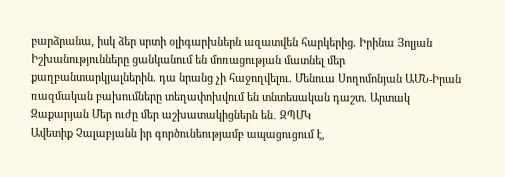բարձրանա, իսկ ձեր սրտի օլիգարխներն ազատվեն հարկերից. Իրինա Յոլյան Իշխանությունները ցանկանում են մոռացության մատնել մեր քաղբանտարկյալներին. դա նրանց չի հաջողվելու. Մենուա Սողոմոնյան ԱՄՆ-Իրան ռազմական բախումները տեղափոխվում են տնտեսական դաշտ. Արտակ Զաքարյան Մեր ուժը մեր աշխատակիցներն են․ ԶՊՄԿ
Ավետիք Չալաբյանն իր գործունեությամբ ապացուցում է,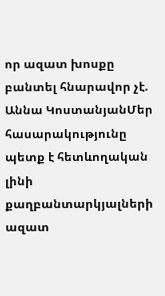որ ազատ խոսքը բանտել հնարավոր չէ. Աննա ԿոստանյանՄեր հասարակությունը պետք է հետևողական լինի քաղբանտարկյալների ազատ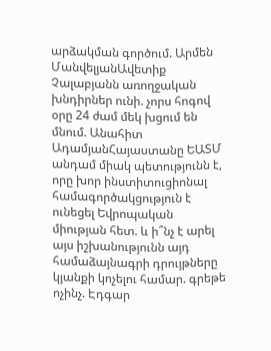արձակման գործում. Արմեն ՄանվելյանԱվետիք Չալաբյանն առողջական խնդիրներ ունի. չորս հոգով օրը 24 ժամ մեկ խցում են մնում. Անահիտ ԱդամյանՀայաստանը ԵԱՏՄ անդամ միակ պետությունն է, որը խոր ինստիտուցիոնալ համագործակցություն է ունեցել Եվրոպական միության հետ. և ի՞նչ է արել այս իշխանությունն այդ համաձայնագրի դրույթները կյանքի կոչելու համար. գրեթե ոչինչ. Էդգար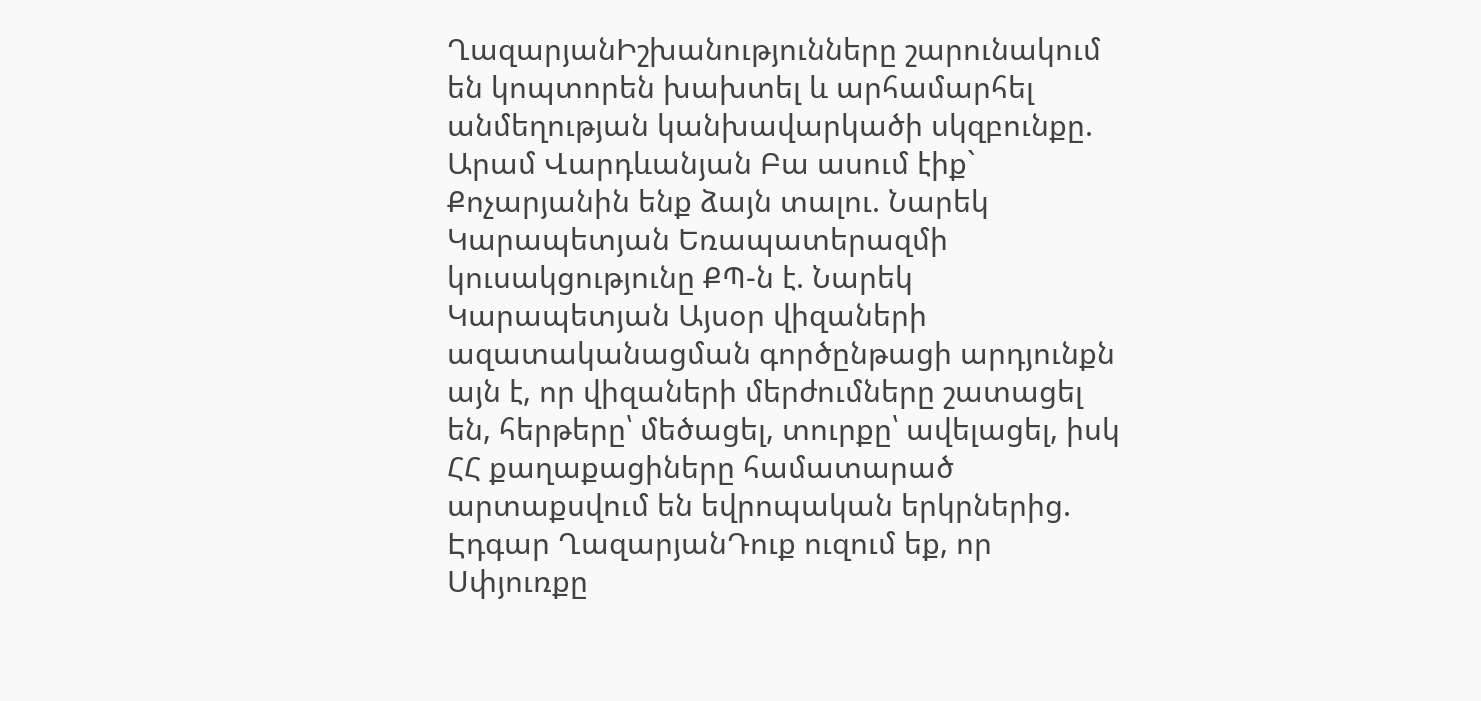ՂազարյանԻշխանությունները շարունակում են կոպտորեն խախտել և արհամարհել անմեղության կանխավարկածի սկզբունքը. Արամ Վարդևանյան Բա ասում էիք` Քոչարյանին ենք ձայն տալու. Նարեկ Կարապետյան Եռապատերազմի կուսակցությունը ՔՊ-ն է. Նարեկ Կարապետյան Այսօր վիզաների ազատականացման գործընթացի արդյունքն այն է, որ վիզաների մերժումները շատացել են, հերթերը՝ մեծացել, տուրքը՝ ավելացել, իսկ ՀՀ քաղաքացիները համատարած արտաքսվում են եվրոպական երկրներից. Էդգար ՂազարյանԴուք ուզում եք, որ Սփյուռքը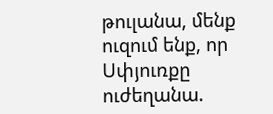թուլանա, մենք ուզում ենք, որ Սփյուռքը ուժեղանա.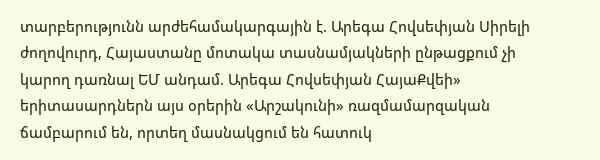տարբերությունն արժեհամակարգային է. Արեգա Հովսեփյան Սիրելի ժողովուրդ, Հայաստանը մոտակա տասնամյակների ընթացքում չի կարող դառնալ ԵՄ անդամ. Արեգա Հովսեփյան ՀայաՔվեի» երիտասարդներն այս օրերին «Արշակունի» ռազմամարզական ճամբարում են, որտեղ մասնակցում են հատուկ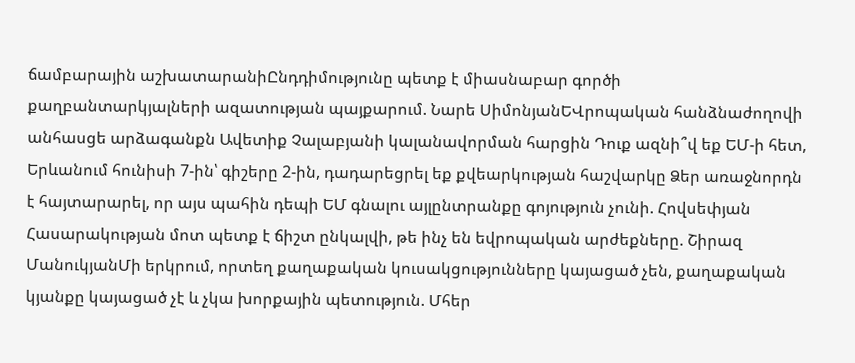ճամբարային աշխատարանիԸնդդիմությունը պետք է միասնաբար գործի քաղբանտարկյալների ազատության պայքարում. Նարե ՍիմոնյանԵՎրոպական հանձնաժողովի անհասցե արձագանքն Ավետիք Չալաբյանի կալանավորման հարցին Դուք ազնի՞վ եք ԵՄ-ի հետ, Երևանում հունիսի 7-ին՝ գիշերը 2-ին, դադարեցրել եք քվեարկության հաշվարկը Ձեր առաջնորդն է հայտարարել, որ այս պահին դեպի ԵՄ գնալու այլընտրանքը գոյություն չունի. Հովսեփյան Հասարակության մոտ պետք է ճիշտ ընկալվի, թե ինչ են եվրոպական արժեքները. Շիրազ ՄանուկյանՄի երկրում, որտեղ քաղաքական կուսակցությունները կայացած չեն, քաղաքական կյանքը կայացած չէ և չկա խորքային պետություն. Մհեր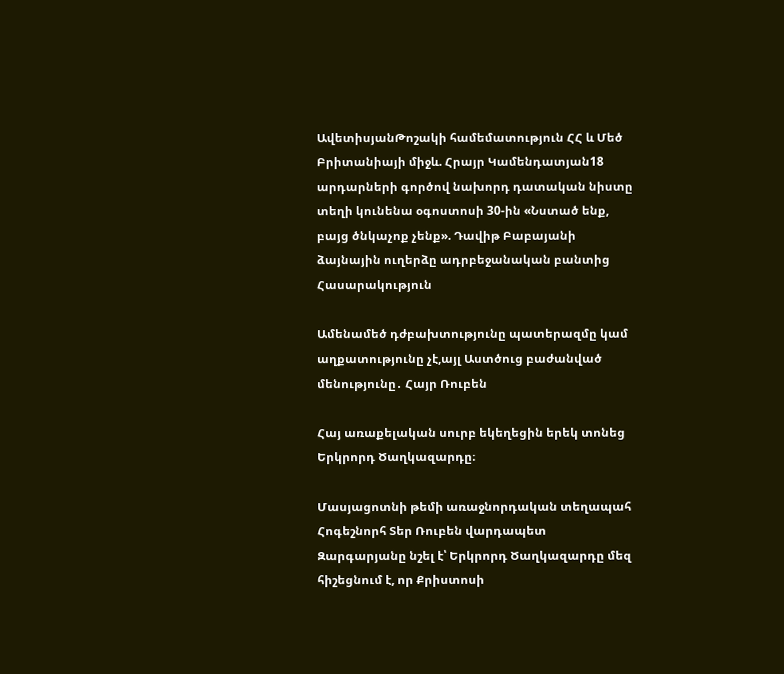ԱվետիսյանԹոշակի համեմատություն ՀՀ և Մեծ Բրիտանիայի միջև. Հրայր Կամենդատյան18 արդարների գործով նախորդ դատական նիստը տեղի կունենա օգոստոսի 30-ին «Նստած ենք, բայց ծնկաչոք չենք». Դավիթ Բաբայանի ձայնային ուղերձը ադրբեջանական բանտից
Հասարակություն

Ամենամեծ դժբախտությունը պատերազմը կամ աղքատությունը չէ,այլ Աստծուց բաժանված մենությունը․ Հայր Ռուբեն

Հայ առաքելական սուրբ եկեղեցին երեկ տոնեց Երկրորդ Ծաղկազարդը։

Մասյացոտնի թեմի առաջնորդական տեղապահ Հոգեշնորհ Տեր Ռուբեն վարդապետ Զարգարյանը նշել է՝ Երկրորդ Ծաղկազարդը մեզ հիշեցնում է, որ Քրիստոսի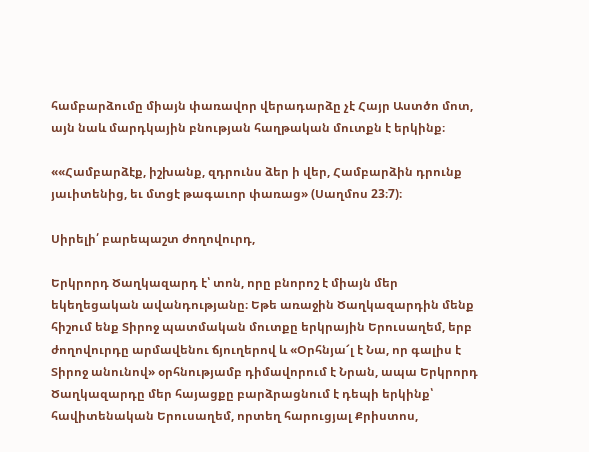համբարձումը միայն փառավոր վերադարձը չէ Հայր Աստծո մոտ, այն նաև մարդկային բնության հաղթական մուտքն է երկինք։

««Համբարձէք, իշխանք, զդրունս ձեր ի վեր, Համբարձին դրունք յաւիտենից, եւ մտցէ թագաւոր փառաց» (Սաղմոս 23։7)։

Սիրելի՛ բարեպաշտ ժողովուրդ,

Երկրորդ Ծաղկազարդ է՝ տոն, որը բնորոշ է միայն մեր եկեղեցական ավանդությանը։ Եթե առաջին Ծաղկազարդին մենք հիշում ենք Տիրոջ պատմական մուտքը երկրային Երուսաղեմ, երբ ժողովուրդը արմավենու ճյուղերով և «Օրհնյա՜լ է Նա, որ գալիս է Տիրոջ անունով» օրհնությամբ դիմավորում է Նրան, ապա Երկրորդ Ծաղկազարդը մեր հայացքը բարձրացնում է դեպի երկինք՝ հավիտենական Երուսաղեմ, որտեղ հարուցյալ Քրիստոս,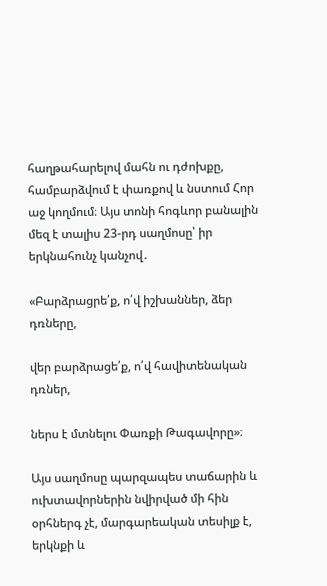հաղթահարելով մահն ու դժոխքը, համբարձվում է փառքով և նստում Հոր աջ կողմում։ Այս տոնի հոգևոր բանալին մեզ է տալիս 23-րդ սաղմոսը՝ իր երկնահունչ կանչով․

«Բարձրացրե՛ք, ո՛վ իշխաններ, ձեր դռները,

վեր բարձրացե՛ք, ո՛վ հավիտենական դռներ,

ներս է մտնելու Փառքի Թագավորը»։

Այս սաղմոսը պարզապես տաճարին և ուխտավորներին նվիրված մի հին օրհներգ չէ, մարգարեական տեսիլք է, երկնքի և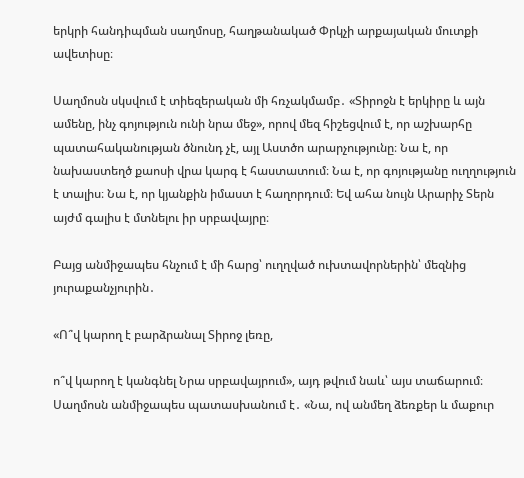երկրի հանդիպման սաղմոսը, հաղթանակած Փրկչի արքայական մուտքի ավետիսը։

Սաղմոսն սկսվում է տիեզերական մի հռչակմամբ․ «Տիրոջն է երկիրը և այն ամենը, ինչ գոյություն ունի նրա մեջ», որով մեզ հիշեցվում է, որ աշխարհը պատահականության ծնունդ չէ, այլ Աստծո արարչությունը։ Նա է, որ նախաստեղծ քաոսի վրա կարգ է հաստատում։ Նա է, որ գոյությանը ուղղություն է տալիս։ Նա է, որ կյանքին իմաստ է հաղորդում։ Եվ ահա նույն Արարիչ Տերն այժմ գալիս է մտնելու իր սրբավայրը։

Բայց անմիջապես հնչում է մի հարց՝ ուղղված ուխտավորներին՝ մեզնից յուրաքանչյուրին․

«Ո՞վ կարող է բարձրանալ Տիրոջ լեռը,

ո՞վ կարող է կանգնել Նրա սրբավայրում», այդ թվում նաև՝ այս տաճարում։ Սաղմոսն անմիջապես պատասխանում է․ «Նա, ով անմեղ ձեռքեր և մաքուր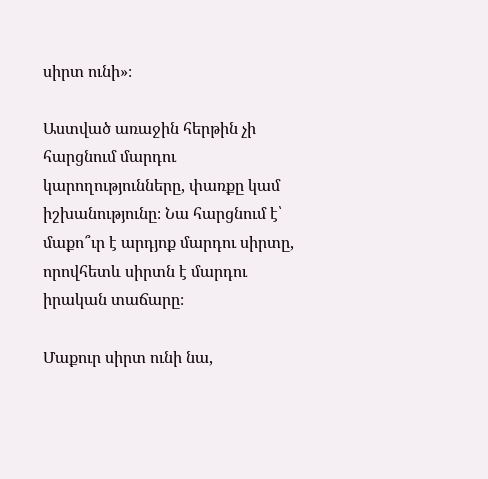սիրտ ունի»։

Աստված առաջին հերթին չի հարցնում մարդու կարողությունները, փառքը կամ իշխանությունը։ Նա հարցնում է՝ մաքո՞ւր է արդյոք մարդու սիրտը, որովհետև սիրտն է մարդու իրական տաճարը։

Մաքուր սիրտ ունի նա,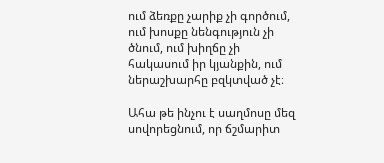ում ձեռքը չարիք չի գործում, ում խոսքը նենգություն չի ծնում, ում խիղճը չի հակասում իր կյանքին, ում ներաշխարհը բզկտված չէ։

Ահա թե ինչու է սաղմոսը մեզ սովորեցնում, որ ճշմարիտ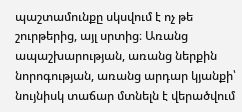պաշտամունքը սկսվում է ոչ թե շուրթերից, այլ սրտից։ Առանց ապաշխարության, առանց ներքին նորոգության, առանց արդար կյանքի՝ նույնիսկ տաճար մտնելն է վերածվում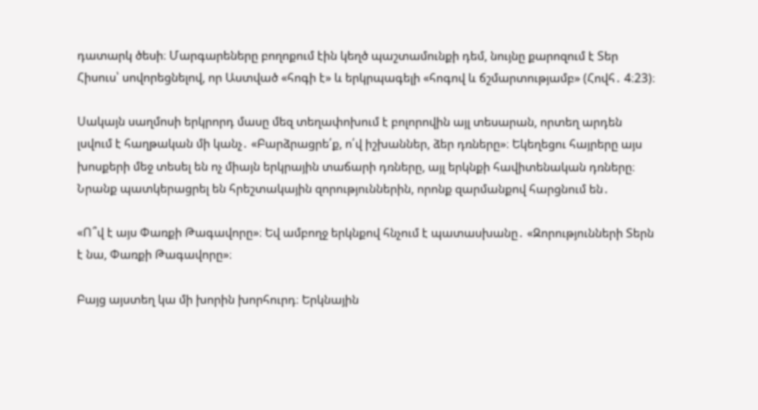դատարկ ծեսի։ Մարգարեները բողոքում էին կեղծ պաշտամունքի դեմ, նույնը քարոզում է Տեր Հիսուս՝ սովորեցնելով, որ Աստված «հոգի է» և երկրպագելի «հոգով և ճշմարտությամբ» (Հովհ․ 4։23)։

Սակայն սաղմոսի երկրորդ մասը մեզ տեղափոխում է բոլորովին այլ տեսարան, որտեղ արդեն լսվում է հաղթական մի կանչ․ «Բարձրացրե՛ք, ո՛վ իշխաններ, ձեր դռները»։ Եկեղեցու հայրերը այս խոսքերի մեջ տեսել են ոչ միայն երկրային տաճարի դռները, այլ երկնքի հավիտենական դռները։ Նրանք պատկերացրել են հրեշտակային զորություններին, որոնք զարմանքով հարցնում են․

«Ո՞վ է այս Փառքի Թագավորը»։ Եվ ամբողջ երկնքով հնչում է պատասխանը․ «Զորությունների Տերն է նա, Փառքի Թագավորը»։

Բայց այստեղ կա մի խորին խորհուրդ։ Երկնային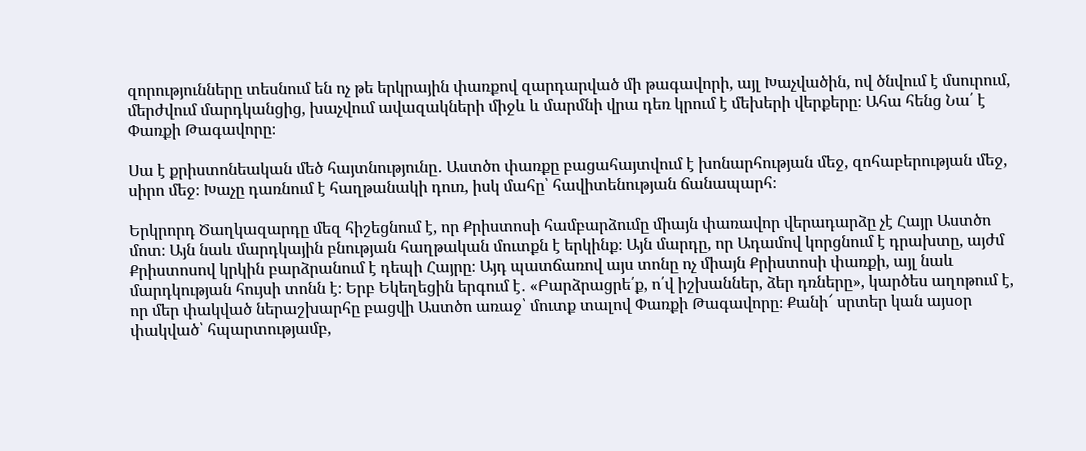զորությունները տեսնում են ոչ թե երկրային փառքով զարդարված մի թագավորի, այլ Խաչվածին, ով ծնվում է մսուրում, մերժվում մարդկանցից, խաչվում ավազակների միջև և մարմնի վրա դեռ կրում է մեխերի վերքերը։ Ահա հենց Նա՛ է Փառքի Թագավորը։

Սա է քրիստոնեական մեծ հայտնությունը․ Աստծո փառքը բացահայտվում է խոնարհության մեջ, զոհաբերության մեջ, սիրո մեջ։ Խաչը դառնում է հաղթանակի դուռ, իսկ մահը՝ հավիտենության ճանապարհ։

Երկրորդ Ծաղկազարդը մեզ հիշեցնում է, որ Քրիստոսի համբարձումը միայն փառավոր վերադարձը չէ Հայր Աստծո մոտ։ Այն նաև մարդկային բնության հաղթական մուտքն է երկինք։ Այն մարդը, որ Ադամով կորցնում է դրախտը, այժմ Քրիստոսով կրկին բարձրանում է դեպի Հայրը։ Այդ պատճառով այս տոնը ոչ միայն Քրիստոսի փառքի, այլ նաև մարդկության հույսի տոնն է։ Երբ Եկեղեցին երգում է․ «Բարձրացրե՛ք, ո՛վ իշխաններ, ձեր դռները», կարծես աղոթում է, որ մեր փակված ներաշխարհը բացվի Աստծո առաջ՝ մուտք տալով Փառքի Թագավորը։ Քանի՜ սրտեր կան այսօր փակված՝ հպարտությամբ,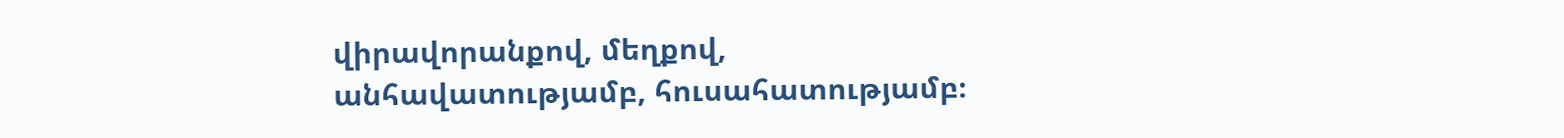վիրավորանքով, մեղքով, անհավատությամբ, հուսահատությամբ։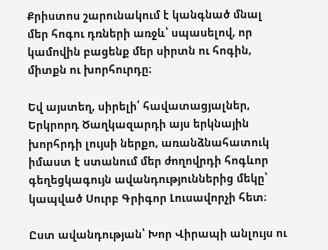Քրիստոս շարունակում է կանգնած մնալ մեր հոգու դռների առջև՝ սպասելով, որ կամովին բացենք մեր սիրտն ու հոգին, միտքն ու խորհուրդը։

Եվ այստեղ, սիրելի՛ հավատացյալներ, Երկրորդ Ծաղկազարդի այս երկնային խորհրդի լույսի ներքո, առանձնահատուկ իմաստ է ստանում մեր ժողովրդի հոգևոր գեղեցկագույն ավանդություններից մեկը՝ կապված Սուրբ Գրիգոր Լուսավորչի հետ։

Ըստ ավանդության՝ Խոր Վիրապի անլույս ու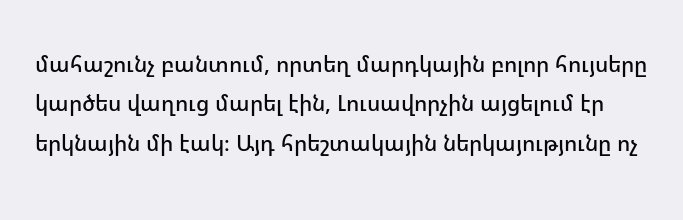մահաշունչ բանտում, որտեղ մարդկային բոլոր հույսերը կարծես վաղուց մարել էին, Լուսավորչին այցելում էր երկնային մի էակ։ Այդ հրեշտակային ներկայությունը ոչ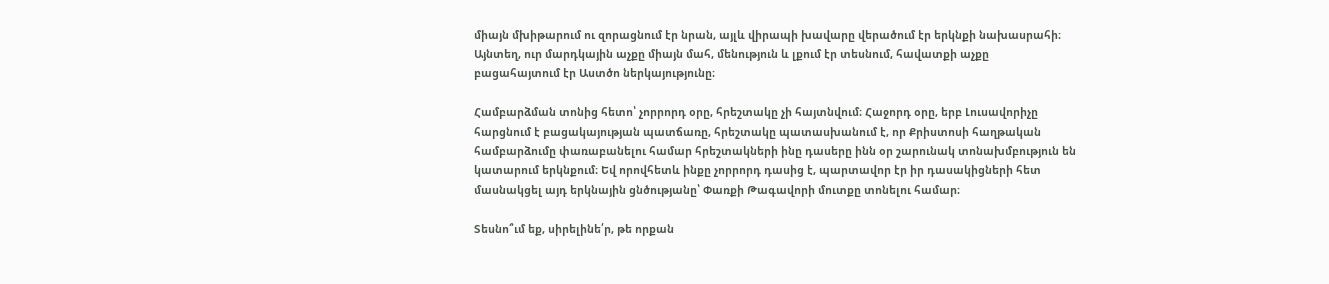միայն մխիթարում ու զորացնում էր նրան, այլև վիրապի խավարը վերածում էր երկնքի նախասրահի։ Այնտեղ, ուր մարդկային աչքը միայն մահ, մենություն և լքում էր տեսնում, հավատքի աչքը բացահայտում էր Աստծո ներկայությունը։

Համբարձման տոնից հետո՝ չորրորդ օրը, հրեշտակը չի հայտնվում։ Հաջորդ օրը, երբ Լուսավորիչը հարցնում է բացակայության պատճառը, հրեշտակը պատասխանում է, որ Քրիստոսի հաղթական համբարձումը փառաբանելու համար հրեշտակների ինը դասերը ինն օր շարունակ տոնախմբություն են կատարում երկնքում։ Եվ որովհետև ինքը չորրորդ դասից է, պարտավոր էր իր դասակիցների հետ մասնակցել այդ երկնային ցնծությանը՝ Փառքի Թագավորի մուտքը տոնելու համար։

Տեսնո՞ւմ եք, սիրելինե՛ր, թե որքան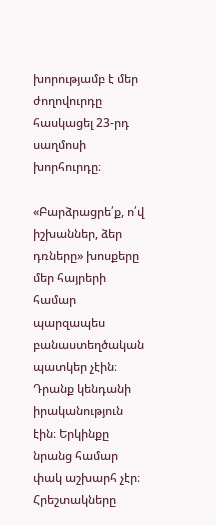խորությամբ է մեր ժողովուրդը հասկացել 23-րդ սաղմոսի խորհուրդը։

«Բարձրացրե՛ք, ո՛վ իշխաններ, ձեր դռները» խոսքերը մեր հայրերի համար պարզապես բանաստեղծական պատկեր չէին։ Դրանք կենդանի իրականություն էին։ Երկինքը նրանց համար փակ աշխարհ չէր։ Հրեշտակները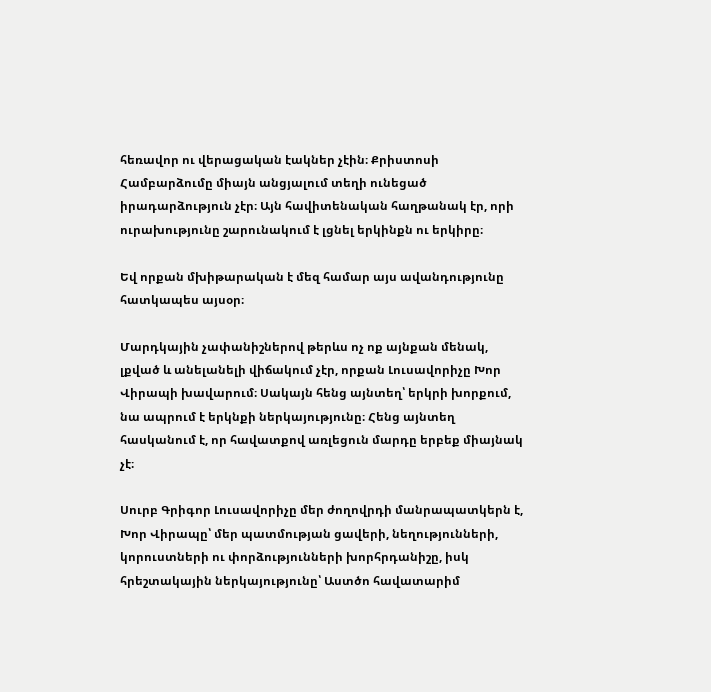հեռավոր ու վերացական էակներ չէին։ Քրիստոսի Համբարձումը միայն անցյալում տեղի ունեցած իրադարձություն չէր։ Այն հավիտենական հաղթանակ էր, որի ուրախությունը շարունակում է լցնել երկինքն ու երկիրը։

Եվ որքան մխիթարական է մեզ համար այս ավանդությունը հատկապես այսօր։

Մարդկային չափանիշներով թերևս ոչ ոք այնքան մենակ, լքված և անելանելի վիճակում չէր, որքան Լուսավորիչը Խոր Վիրապի խավարում։ Սակայն հենց այնտեղ՝ երկրի խորքում, նա ապրում է երկնքի ներկայությունը։ Հենց այնտեղ հասկանում է, որ հավատքով առլեցուն մարդը երբեք միայնակ չէ։

Սուրբ Գրիգոր Լուսավորիչը մեր ժողովրդի մանրապատկերն է, Խոր Վիրապը՝ մեր պատմության ցավերի, նեղությունների, կորուստների ու փորձությունների խորհրդանիշը, իսկ հրեշտակային ներկայությունը՝ Աստծո հավատարիմ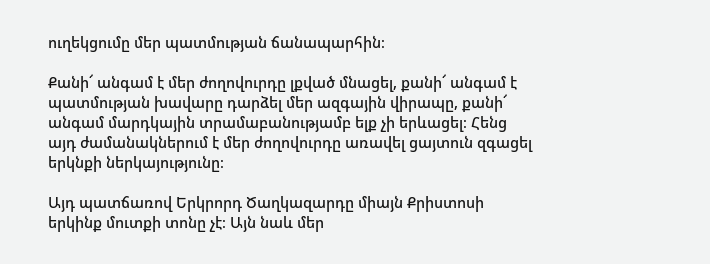ուղեկցումը մեր պատմության ճանապարհին։

Քանի՜ անգամ է մեր ժողովուրդը լքված մնացել, քանի՜ անգամ է պատմության խավարը դարձել մեր ազգային վիրապը, քանի՜ անգամ մարդկային տրամաբանությամբ ելք չի երևացել։ Հենց այդ ժամանակներում է մեր ժողովուրդը առավել ցայտուն զգացել երկնքի ներկայությունը։

Այդ պատճառով Երկրորդ Ծաղկազարդը միայն Քրիստոսի երկինք մուտքի տոնը չէ։ Այն նաև մեր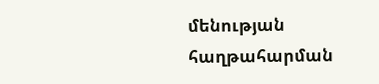մենության հաղթահարման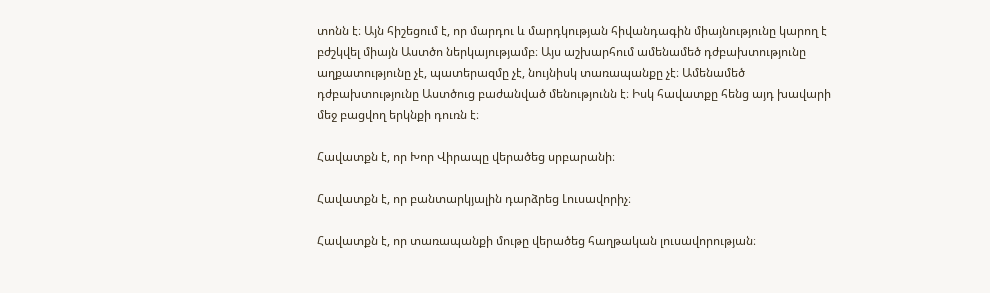տոնն է։ Այն հիշեցում է, որ մարդու և մարդկության հիվանդագին միայնությունը կարող է բժշկվել միայն Աստծո ներկայությամբ։ Այս աշխարհում ամենամեծ դժբախտությունը աղքատությունը չէ, պատերազմը չէ, նույնիսկ տառապանքը չէ։ Ամենամեծ դժբախտությունը Աստծուց բաժանված մենությունն է։ Իսկ հավատքը հենց այդ խավարի մեջ բացվող երկնքի դուռն է։

Հավատքն է, որ Խոր Վիրապը վերածեց սրբարանի։

Հավատքն է, որ բանտարկյալին դարձրեց Լուսավորիչ։

Հավատքն է, որ տառապանքի մութը վերածեց հաղթական լուսավորության։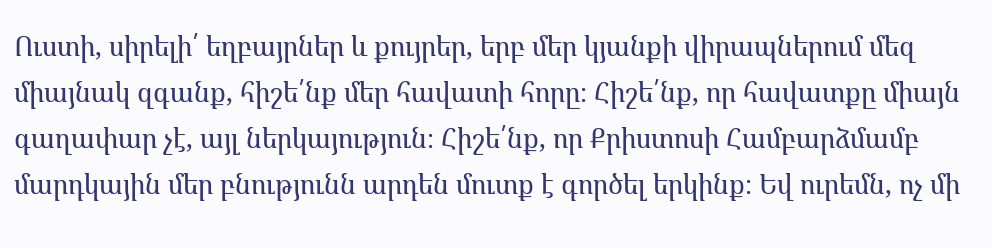Ուստի, սիրելի՛ եղբայրներ և քույրեր, երբ մեր կյանքի վիրապներում մեզ միայնակ զգանք, հիշե՛նք մեր հավատի հորը։ Հիշե՛նք, որ հավատքը միայն գաղափար չէ, այլ ներկայություն։ Հիշե՛նք, որ Քրիստոսի Համբարձմամբ մարդկային մեր բնությունն արդեն մուտք է գործել երկինք։ Եվ ուրեմն, ոչ մի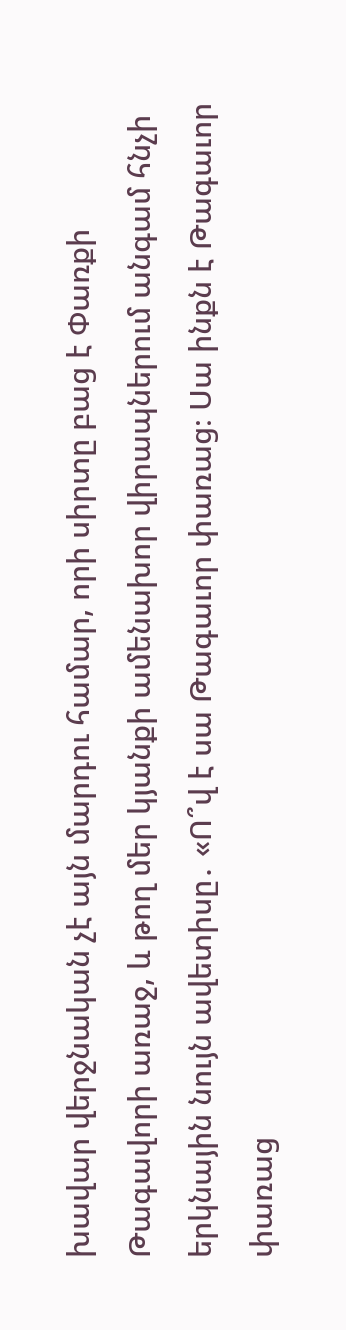խավար վերջնական չէ այն մարդու համար, որի սիրտը բաց է Փառքի Թագավորի առաջ, և թող մեր կյանքի ամենախոր վիրապներում անգամ հնչի երկնային նույն ավետիսը․ «Ո՞վ է սա Թագաւոր փառաց։ Սա ինքն է Թագաւոր փառաց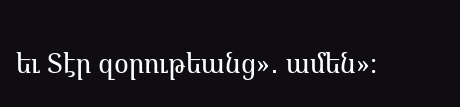եւ Տէր զօրութեանց»․ ամեն»։